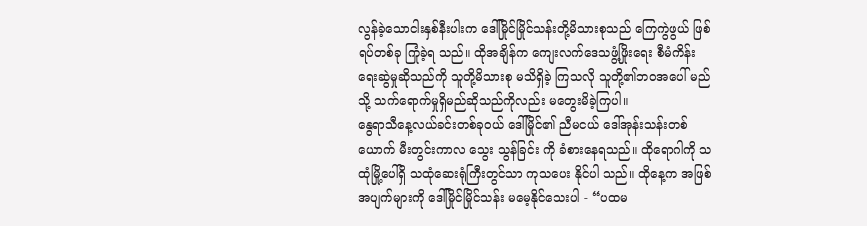လွန်ခဲ့သောငါးနှစ်နီးပါးက ဒေါ်မြိုင်မြိုင်သန်းတို့မိသားစုသည် ကြေကွဲဖွယ် ဖြစ်ရပ်တစ်ခု ကြုံခဲ့ရ သည်။ ထိုအချိန်က ကျေးလက်ဒေသဖွံ့ဖြိုးရေး စီမံကိန်းရေးဆွဲမှုဆိုသည်ကို သူတို့မိသားစု မသိရှိခဲ့ ကြသလို သူတို့၏ဘဝအပေါ် မည်သို့ သက်ရောက်မှုရှိမည်ဆိုသည်ကိုလည်း မတွေးမိခဲ့ကြပါ။
နွေရာသီနေ့လယ်ခင်းတစ်ခုဝယ် ဒေါ်မြိုင်၏ ညီမငယ် ဒေါ်အုန်းသန်းတစ်ယောက် မီးတွင်းကာလ သွေး သွန်ခြင်း ကို ခံစားနေရသည်။ ထိုရောဂါကို သထုံမြို့ပေါ်ရှိ သထုံဆေးရုံကြီးတွင်သာ ကုသပေး နိုင်ပါ သည်။ ထိုနေ့က အဖြစ်အပျက်များကို ဒေါ်မြိုင်မြိုင်သန်း မမေ့နိုင်သေးပါ - “ပထမ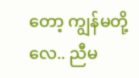တော့ ကျွန်မတို့လေ.. ညီမ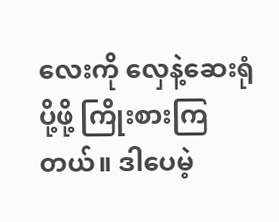လေးကို လှေနဲ့ဆေးရုံပို့ဖို့ ကြိုးစားကြတယ်။ ဒါပေမဲ့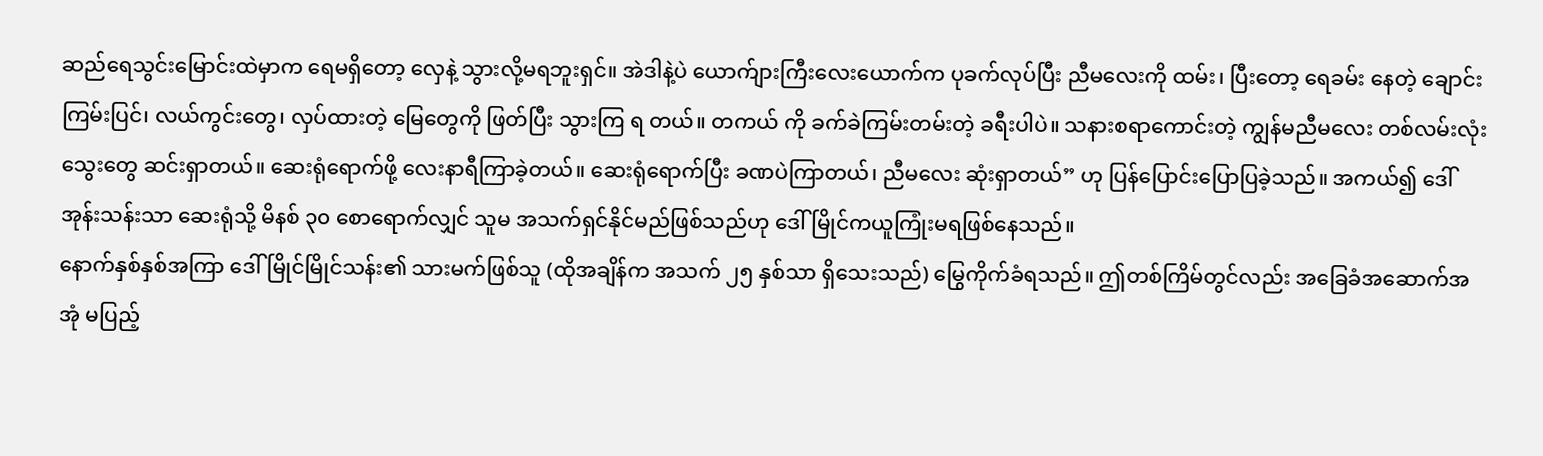ဆည်ရေသွင်းမြောင်းထဲမှာက ရေမရှိတော့ လှေနဲ့ သွားလို့မရဘူးရှင်။ အဲဒါနဲ့ပဲ ယောက်ျားကြီးလေးယောက်က ပုခက်လုပ်ပြီး ညီမလေးကို ထမ်း၊ ပြီးတော့ ရေခမ်း နေတဲ့ ချောင်းကြမ်းပြင်၊ လယ်ကွင်းတွေ၊ လှပ်ထားတဲ့ မြေတွေကို ဖြတ်ပြီး သွားကြ ရ တယ်။ တကယ် ကို ခက်ခဲကြမ်းတမ်းတဲ့ ခရီးပါပဲ။ သနားစရာကောင်းတဲ့ ကျွန်မညီမလေး တစ်လမ်းလုံး သွေးတွေ ဆင်းရှာတယ်။ ဆေးရုံရောက်ဖို့ လေးနာရီကြာခဲ့တယ်။ ဆေးရုံရောက်ပြီး ခဏပဲကြာတယ်၊ ညီမလေး ဆုံးရှာတယ်” ဟု ပြန်ပြောင်းပြောပြခဲ့သည်။ အကယ်၍ ဒေါ်အုန်းသန်းသာ ဆေးရုံသို့ မိနစ် ၃၀ စောရောက်လျှင် သူမ အသက်ရှင်နိုင်မည်ဖြစ်သည်ဟု ဒေါ်မြိုင်ကယူကြုံးမရဖြစ်နေသည်။
နောက်နှစ်နှစ်အကြာ ဒေါ်မြိုင်မြိုင်သန်း၏ သားမက်ဖြစ်သူ (ထိုအချိန်က အသက် ၂၅ နှစ်သာ ရှိသေးသည်) မြွေကိုက်ခံရသည်။ ဤတစ်ကြိမ်တွင်လည်း အခြေခံအဆောက်အအုံ မပြည့်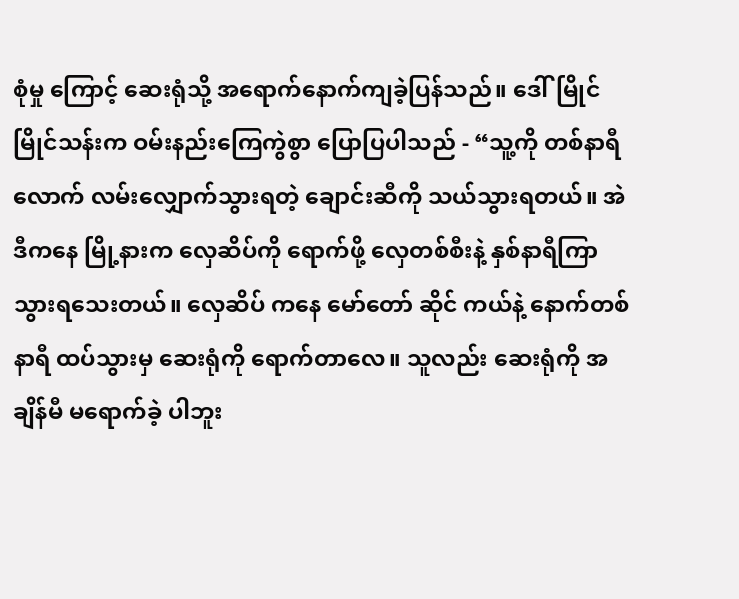စုံမှု ကြောင့် ဆေးရုံသို့ အရောက်နောက်ကျခဲ့ပြန်သည်။ ဒေါ်မြိုင်မြိုင်သန်းက ဝမ်းနည်းကြေကွဲစွာ ပြောပြပါသည် - “သူ့ကို တစ်နာရီလောက် လမ်းလျှောက်သွားရတဲ့ ချောင်းဆီကို သယ်သွားရတယ်။ အဲဒီကနေ မြို့နားက လှေဆိပ်ကို ရောက်ဖို့ လှေတစ်စီးနဲ့ နှစ်နာရီကြာ သွားရသေးတယ်။ လှေဆိပ် ကနေ မော်တော် ဆိုင် ကယ်နဲ့ နောက်တစ်နာရီ ထပ်သွားမှ ဆေးရုံကို ရောက်တာလေ။ သူလည်း ဆေးရုံကို အချိန်မီ မရောက်ခဲ့ ပါဘူး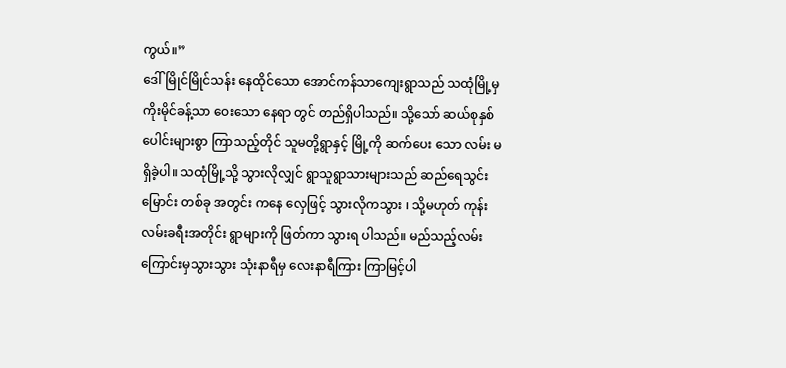ကွယ်။”
ဒေါ်မြိုင်မြိုင်သန်း နေထိုင်သော အောင်ကန်သာကျေးရွာသည် သထုံမြို့မှ ကိုးမိုင်ခန့်သာ ဝေးသော နေရာ တွင် တည်ရှိပါသည်။ သို့သော် ဆယ်စုနှစ်ပေါင်းများစွာ ကြာသည့်တိုင် သူမတို့ရွာနှင့် မြို့ကို ဆက်ပေး သော လမ်း မရှိခဲ့ပါ။ သထုံမြို့သို့ သွားလိုလျှင် ရွာသူရွာသားများသည် ဆည်ရေသွင်းမြောင်း တစ်ခု အတွင်း ကနေ လှေဖြင့် သွားလိုကသွား ၊ သို့မဟုတ် ကုန်းလမ်းခရီးအတိုင်း ရွာများကို ဖြတ်ကာ သွားရ ပါသည်။ မည်သည့်လမ်းကြောင်းမှသွားသွား သုံးနာရီမှ လေးနာရီကြား ကြာမြင့်ပါ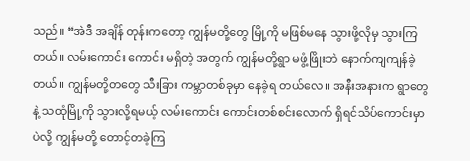သည်။ “အဲဒီ အချိန် တုန်းကတော့ ကျွန်မတို့တွေ မြို့ကို မဖြစ်မနေ သွားဖို့လိုမှ သွားကြတယ်။ လမ်းကောင်း ကောင်း မရှိတဲ့ အတွက် ကျွန်မတို့ရွာ မဖွံ့ဖြိုးဘဲ နောက်ကျကျန်ခဲ့တယ်။ ကျွန်မတို့တတွေ သီးခြား ကမ္ဘာတစ်ခုမှာ နေခဲ့ရ တယ်လေ။ အနီးအနားက ရွာတွေနဲ့ သထုံမြို့ကို သွားလို့ရမယ့် လမ်းကောင်း ကောင်းတစ်စင်းလောက် ရှိရင်သိပ်ကောင်းမှာပဲလို့ ကျွန်မတို့ တောင့်တခဲ့ကြ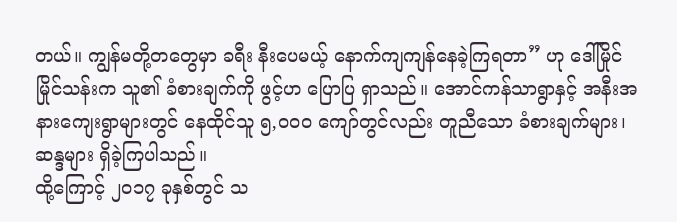တယ်။ ကျွန်မတို့တတွေမှာ ခရီး နီးပေမယ့် နောက်ကျကျန်နေခဲ့ကြရတာ” ဟု ဒေါ်မြိုင်မြိုင်သန်းက သူ၏ ခံစားချက်ကို ဖွင့်ဟ ပြောပြ ရှာသည်။ အောင်ကန်သာရွာနှင့် အနီးအနားကျေးရွာများတွင် နေထိုင်သူ ၅,၀၀၀ ကျော်တွင်လည်း တူညီသော ခံစားချက်များ၊ ဆန္ဒများ ရှိခဲ့ကြပါသည်။
ထို့ကြောင့် ၂၀၁၇ ခုနှစ်တွင် သ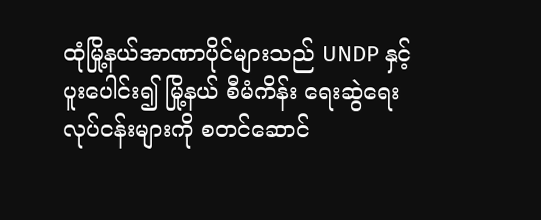ထုံမြို့နယ်အာဏာပိုင်များသည် UNDP နှင့် ပူးပေါင်း၍ မြို့နယ် စီမံကိန်း ရေးဆွဲရေး လုပ်ငန်းများကို စတင်ဆောင်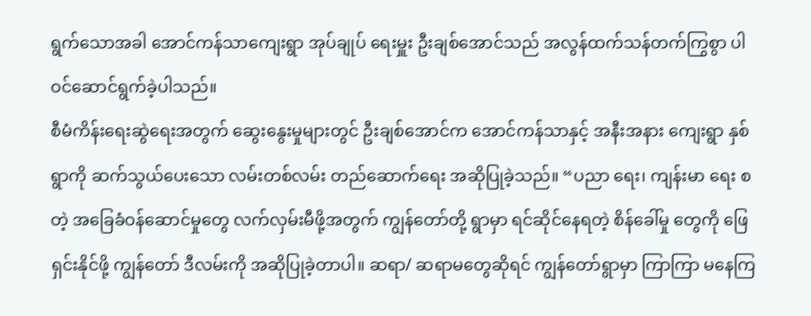ရွက်သောအခါ အောင်ကန်သာကျေးရွာ အုပ်ချုပ် ရေးမှူး ဦးချစ်အောင်သည် အလွန်ထက်သန်တက်ကြွစွာ ပါဝင်ဆောင်ရွက်ခဲ့ပါသည်။
စီမံကိန်းရေးဆွဲရေးအတွက် ဆွေးနွေးမှုများတွင် ဦးချစ်အောင်က အောင်ကန်သာနှင့် အနီးအနား ကျေးရွာ နှစ်ရွာကို ဆက်သွယ်ပေးသော လမ်းတစ်လမ်း တည်ဆောက်ရေး အဆိုပြုခဲ့သည်။ “ပညာ ရေး၊ ကျန်းမာ ရေး စတဲ့ အခြေခံဝန်ဆောင်မှုတွေ လက်လှမ်းမီဖို့အတွက် ကျွန်တော်တို့ ရွာမှာ ရင်ဆိုင်နေရတဲ့ စိန်ခေါ်မှု တွေကို ဖြေရှင်းနိုင်ဖို့ ကျွန်တော် ဒီလမ်းကို အဆိုပြုခဲ့တာပါ။ ဆရာ/ ဆရာမတွေဆိုရင် ကျွန်တော်ရွာမှာ ကြာကြာ မနေကြ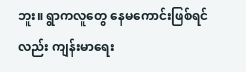ဘူး။ ရွာကလူတွေ နေမကောင်းဖြစ်ရင်လည်း ကျန်းမာရေး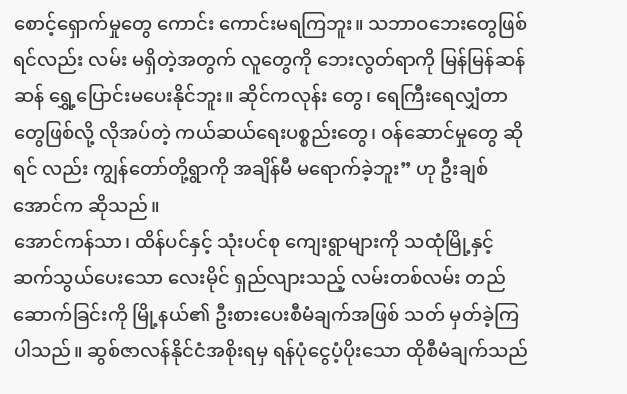စောင့်ရှောက်မှုတွေ ကောင်း ကောင်းမရကြဘူး။ သဘာဝဘေးတွေဖြစ်ရင်လည်း လမ်း မရှိတဲ့အတွက် လူတွေကို ဘေးလွတ်ရာကို မြန်မြန်ဆန်ဆန် ရွှေ့ပြောင်းမပေးနိုင်ဘူး။ ဆိုင်ကလုန်း တွေ၊ ရေကြီးရေလျှံတာတွေဖြစ်လို့ လိုအပ်တဲ့ ကယ်ဆယ်ရေးပစ္စည်းတွေ၊ ဝန်ဆောင်မှုတွေ ဆိုရင် လည်း ကျွန်တော်တို့ရွာကို အချိန်မီ မရောက်ခဲ့ဘူး” ဟု ဦးချစ်အောင်က ဆိုသည်။
အောင်ကန်သာ၊ ထိန်ပင်နှင့် သုံးပင်စု ကျေးရွာများကို သထုံမြို့နှင့် ဆက်သွယ်ပေးသော လေးမိုင် ရှည်လျားသည့် လမ်းတစ်လမ်း တည်ဆောက်ခြင်းကို မြို့နယ်၏ ဦးစားပေးစီမံချက်အဖြစ် သတ် မှတ်ခဲ့ကြပါသည်။ ဆွစ်ဇာလန်နိုင်ငံအစိုးရမှ ရန်ပုံငွေပံ့ပိုးသော ထိုစီမံချက်သည်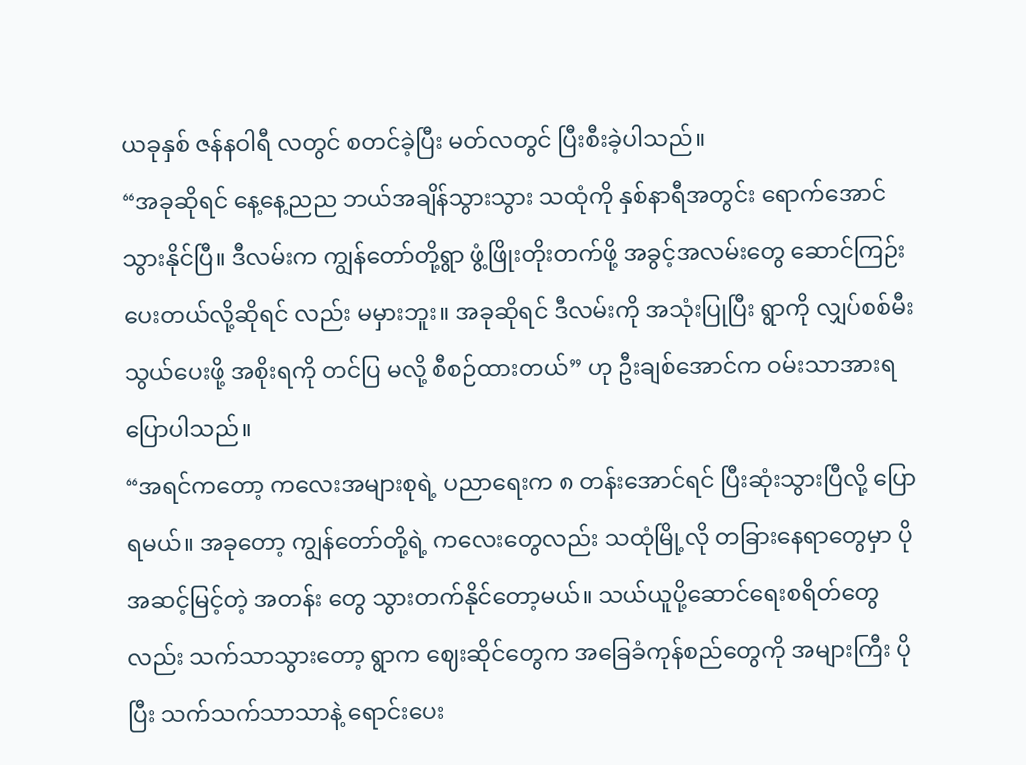ယခုနှစ် ဇန်နဝါရီ လတွင် စတင်ခဲ့ပြီး မတ်လတွင် ပြီးစီးခဲ့ပါသည်။
“အခုဆိုရင် နေ့နေ့ညည ဘယ်အချိန်သွားသွား သထုံကို နှစ်နာရီအတွင်း ရောက်အောင် သွားနိုင်ပြီ။ ဒီလမ်းက ကျွန်တော်တို့ရွာ ဖွံ့ဖြိုးတိုးတက်ဖို့ အခွင့်အလမ်းတွေ ဆောင်ကြဉ်းပေးတယ်လို့ဆိုရင် လည်း မမှားဘူး။ အခုဆိုရင် ဒီလမ်းကို အသုံးပြုပြီး ရွာကို လျှပ်စစ်မီးသွယ်ပေးဖို့ အစိုးရကို တင်ပြ မလို့ စီစဉ်ထားတယ်” ဟု ဦးချစ်အောင်က ဝမ်းသာအားရ ပြောပါသည်။
“အရင်ကတော့ ကလေးအများစုရဲ့ ပညာရေးက ၈ တန်းအောင်ရင် ပြီးဆုံးသွားပြီလို့ ပြောရမယ်။ အခုတော့ ကျွန်တော်တို့ရဲ့ ကလေးတွေလည်း သထုံမြို့လို တခြားနေရာတွေမှာ ပိုအဆင့်မြင့်တဲ့ အတန်း တွေ သွားတက်နိုင်တော့မယ်။ သယ်ယူပို့ဆောင်ရေးစရိတ်တွေလည်း သက်သာသွားတော့ ရွာက ဈေးဆိုင်တွေက အခြေခံကုန်စည်တွေကို အများကြီး ပိုပြီး သက်သက်သာသာနဲ့ ရောင်းပေး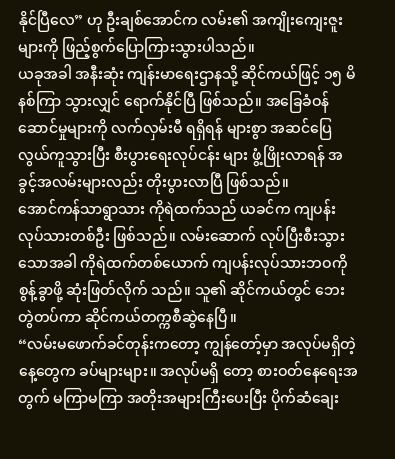နိုင်ပြီလေ” ဟု ဦးချစ်အောင်က လမ်း၏ အကျိုးကျေးဇူးများကို ဖြည့်စွက်ပြောကြားသွားပါသည်။
ယခုအခါ အနီးဆုံး ကျန်းမာရေးဌာနသို့ ဆိုင်ကယ်ဖြင့် ၁၅ မိနစ်ကြာ သွားလျှင် ရောက်နိုင်ပြီ ဖြစ်သည်။ အခြေခံဝန်ဆောင်မှုများကို လက်လှမ်းမီ ရရှိရန် များစွာ အဆင်ပြေလွယ်ကူသွားပြီး စီးပွားရေးလုပ်ငန်း များ ဖွံ့ဖြိုးလာရန် အခွင့်အလမ်းများလည်း တိုးပွားလာပြီ ဖြစ်သည်။
အောင်ကန်သာရွာသား ကိုရဲထက်သည် ယခင်က ကျပန်းလုပ်သားတစ်ဦး ဖြစ်သည်။ လမ်းဆောက် လုပ်ပြီးစီးသွားသောအခါ ကိုရဲထက်တစ်ယောက် ကျပန်းလုပ်သားဘဝကို စွန့်ခွာဖို့ ဆုံးဖြတ်လိုက် သည်။ သူ၏ ဆိုင်ကယ်တွင် ဘေးတွဲတပ်ကာ ဆိုင်ကယ်တက္ကစီဆွဲနေပြီ။
“လမ်းမဖောက်ခင်တုန်းကတော့ ကျွန်တော့်မှာ အလုပ်မရှိတဲ့ နေ့တွေက ခပ်များများ။ အလုပ်မရှိ တော့ စားဝတ်နေရေးအတွက် မကြာမကြာ အတိုးအများကြီးပေးပြီး ပိုက်ဆံချေး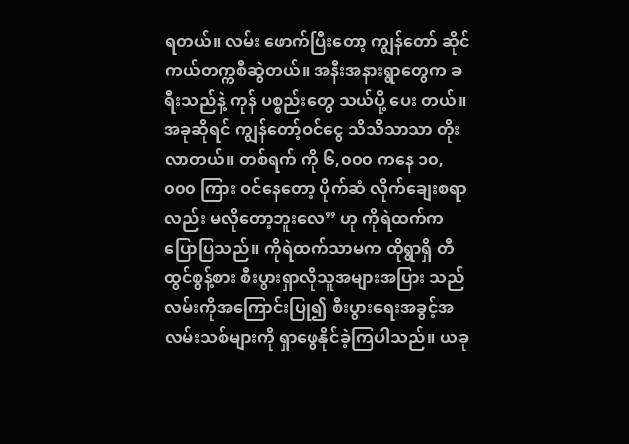ရတယ်။ လမ်း ဖောက်ပြီးတော့ ကျွန်တော် ဆိုင်ကယ်တက္ကစီဆွဲတယ်။ အနီးအနားရွာတွေက ခရီးသည်နဲ့ ကုန် ပစ္စည်းတွေ သယ်ပို့ ပေး တယ်။ အခုဆိုရင် ကျွန်တော့်ဝင်ငွေ သိသိသာသာ တိုးလာတယ်။ တစ်ရက် ကို ၆,၀၀၀ ကနေ ၁၀,၀၀၀ ကြား ဝင်နေတော့ ပိုက်ဆံ လိုက်ချေးစရာလည်း မလိုတော့ဘူးလေ” ဟု ကိုရဲထက်က ပြောပြသည်။ ကိုရဲထက်သာမက ထိုရွာရှိ တီထွင်စွန့်စား စီးပွားရှာလိုသူအများအပြား သည် လမ်းကိုအကြောင်းပြု၍ စီးပွားရေးအခွင့်အလမ်းသစ်များကို ရှာဖွေနိုင်ခဲ့ကြပါသည်။ ယခု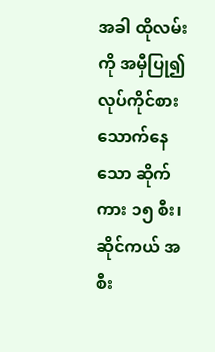အခါ ထိုလမ်းကို အမှီပြု၍ လုပ်ကိုင်စားသောက်နေသော ဆိုက်ကား ၁၅ စီး၊ ဆိုင်ကယ် အစီး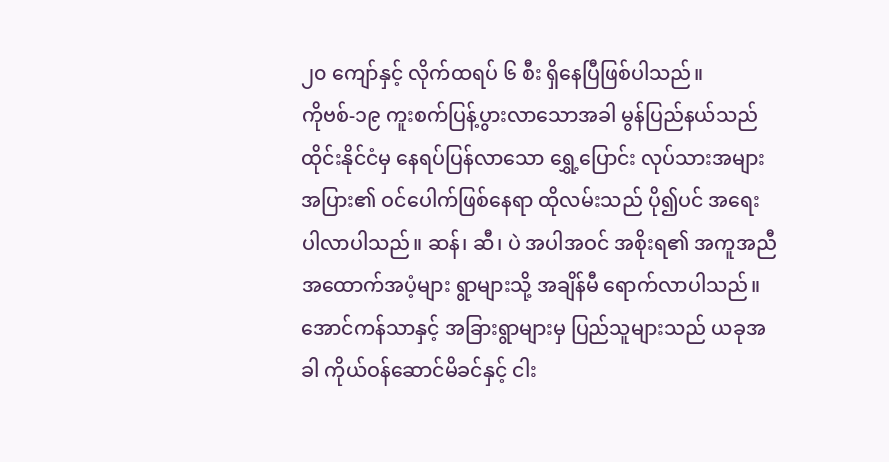၂၀ ကျော်နှင့် လိုက်ထရပ် ၆ စီး ရှိနေပြီဖြစ်ပါသည်။
ကိုဗစ်-၁၉ ကူးစက်ပြန့်ပွားလာသောအခါ မွန်ပြည်နယ်သည် ထိုင်းနိုင်ငံမှ နေရပ်ပြန်လာသော ရွှေ့ပြောင်း လုပ်သားအများအပြား၏ ဝင်ပေါက်ဖြစ်နေရာ ထိုလမ်းသည် ပို၍ပင် အရေးပါလာပါသည်။ ဆန်၊ ဆီ၊ ပဲ အပါအဝင် အစိုးရ၏ အကူအညီအထောက်အပံ့များ ရွာများသို့ အချိန်မီ ရောက်လာပါသည်။ အောင်ကန်သာနှင့် အခြားရွာများမှ ပြည်သူများသည် ယခုအခါ ကိုယ်ဝန်ဆောင်မိခင်နှင့် ငါး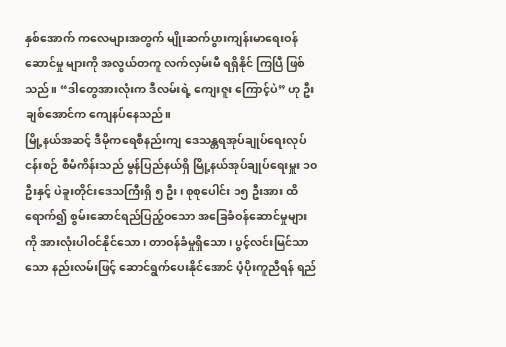နှစ်အောက် ကလေများအတွက် မျိုးဆက်ပွားကျန်းမာရေးဝန်ဆောင်မှု များကို အလွယ်တကူ လက်လှမ်းမီ ရရှိနိုင် ကြပြီ ဖြစ်သည်။ “ဒါတွေအားလုံးက ဒီလမ်းရဲ့ ကျေးဇူး ကြောင့်ပဲ” ဟု ဦးချစ်အောင်က ကျေနပ်နေသည်။
မြို့နယ်အဆင့် ဒီမိုကရေစီနည်းကျ ဒေသန္တရအုပ်ချုပ်ရေးလုပ်ငန်းစဉ် စီမံကိန်းသည် မွန်ပြည်နယ်ရှိ မြို့နယ်အုပ်ချုပ်ရေးမှူး ၁၀ ဦးနှင့် ပဲခူးတိုင်းဒေသကြီးရှိ ၅ ဦး၊ စုစုပေါင်း ၁၅ ဦးအား ထိရောက်၍ စွမ်းဆောင်ရည်ပြည့်ဝသော အခြေခံဝန်ဆောင်မှုများကို အားလုံးပါဝင်နိုင်သော၊ တာဝန်ခံမှုရှိသော၊ ပွင့်လင်းမြင်သာသော နည်းလမ်းဖြင့် ဆောင်ရွက်ပေးနိုင်အောင် ပံ့ပိုးကူညီရန် ရည်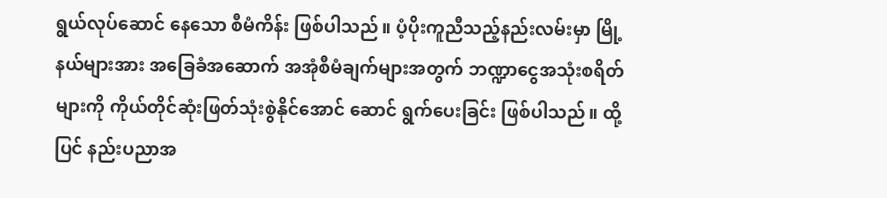ရွယ်လုပ်ဆောင် နေသော စီမံကိန်း ဖြစ်ပါသည်။ ပံ့ပိုးကူညီသည့်နည်းလမ်းမှာ မြို့နယ်များအား အခြေခံအဆောက် အအုံစီမံချက်များအတွက် ဘဏ္ဍာငွေအသုံးစရိတ်များကို ကိုယ်တိုင်ဆုံးဖြတ်သုံးစွဲနိုင်အောင် ဆောင် ရွက်ပေးခြင်း ဖြစ်ပါသည်။ ထို့ပြင် နည်းပညာအ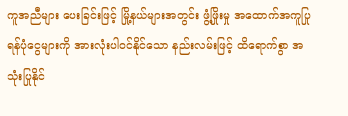ကူအညီများ ပေးခြင်းဖြင့် မြို့နယ်များအတွင်း ဖွံ့ဖြိုးမှု အထောက်အကူပြု ရန်ပုံငွေများကို အားလုံးပါဝင်နိုင်သော နည်းလမ်းဖြင့် ထိရောက်စွာ အသုံးပြုနိုင်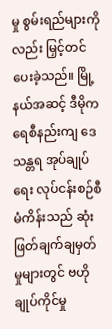မှု စွမ်းရည်များကိုလည်း မြှင့်တင်ပေးခဲ့သည်။ မြို့နယ်အဆင့် ဒီမိုကရေစီနည်းကျ ဒေသန္တရ အုပ်ချုပ်ရေး လုပ်ငန်းစဉ်စီမံကိန်းသည် ဆုံးဖြတ်ချက်ချမှတ်မှုများတွင် ဗဟိုချုပ်ကိုင်မှု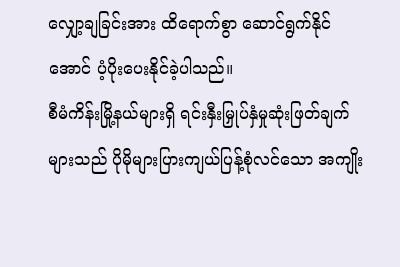လျှော့ချခြင်းအား ထိရောက်စွာ ဆောင်ရွက်နိုင်အောင် ပံ့ပိုးပေးနိုင်ခဲ့ပါသည်။
စီမံကိန်းမြို့နယ်များရှိ ရင်းနှီးမြှုပ်နှံမှုဆုံးဖြတ်ချက်များသည် ပိုမိုများပြားကျယ်ပြန့်စုံလင်သော အကျိုး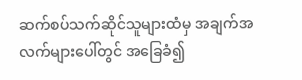ဆက်စပ်သက်ဆိုင်သူများထံမှ အချက်အလက်များပေါ်တွင် အခြေခံ၍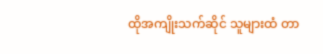ထိုအကျိုးသက်ဆိုင် သူများထံ တာ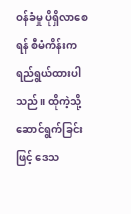ဝန်ခံမှု ပိုရှိလာစေရန် စီမံကိန်းက ရည်ရွယ်ထားပါသည်။ ထိုကဲ့သို့ဆောင်ရွက်ခြင်းဖြင့် ဒေသ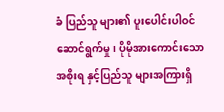ခံ ပြည်သူ များ၏ ပူးပေါင်းပါဝင်ဆောင်ရွက်မှု၊ ပိုမိုအားကောင်းသော အစိုးရ နှင့်ပြည်သူ များအကြားရှိ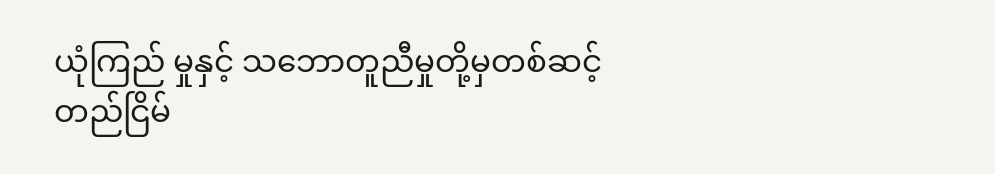ယုံကြည် မှုနှင့် သဘောတူညီမှုတို့မှတစ်ဆင့် တည်ငြိမ်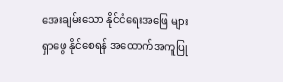အေးချမ်းသော နိုင်ငံရေးအဖြေ များ ရှာဖွေ နိုင်စေရန် အထောက်အကူပြု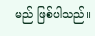မည် ဖြစ်ပါသည်။